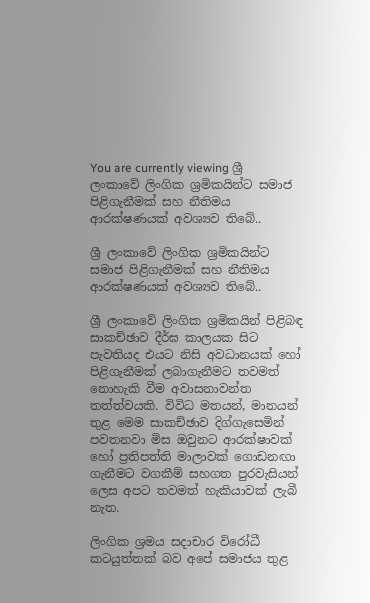You are currently viewing ශ්‍රී ලංකාවේ ලිංගික ශ්‍රමිකයින්ට සමාජ පිළිගැනීමක් සහ නීතිමය ආරක්ෂණයක් අවශ්‍යව තිබේ..

ශ්‍රී ලංකාවේ ලිංගික ශ්‍රමිකයින්ට සමාජ පිළිගැනීමක් සහ නීතිමය ආරක්ෂණයක් අවශ්‍යව තිබේ..

ශ්‍රී ලංකාවේ ලිංගික ශ්‍රමිකයින් පිළිබඳ සාකච්ඡාව දීර්ඝ කාලයක සිට පැවතියද එයට නිසි අවධානයක් හෝ පිළිගැනීමක් ලබාගැනීමට තවමත් නොහැකි වීම අවාසනාවන්ත තත්ත්වයකි. විවිධ මතයන්, මානයන් තුළ මෙම සාකච්ඡාව දිග්ගැසෙමින් පවතනවා මිස ඔවුනට ආරක්ෂාවක් හෝ ප්‍රතිපත්ති මාලාවක් ගොඩනඟා ගැනීමට වගකීම් සහගත පුරවැසියන් ලෙස අපට තවමත් හැකියාවක් ලැබී නැත.

ලිංගික ශ්‍රමය සදාචාර විරෝධී කටයුත්තක් බව අපේ සමාජය තුළ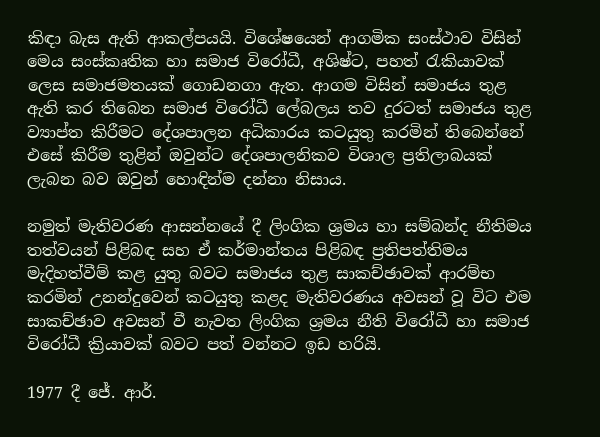කිඳා බැස ඇති ආකල්පයයි. විශේෂයෙන් ආගමික සංස්ථාව විසින් මෙය සංස්කෘතික හා සමාජ විරෝධී, අශිෂ්ට, පහත් රැකියාවක් ලෙස සමාජමතයක් ගොඩනගා ඇත. ආගම විසින් සමාජය තුළ ඇති කර තිබෙන සමාජ විරෝධී ලේබලය තව දුරටත් සමාජය තුළ ව්‍යාප්ත කිරීමට දේශපාලන අධිකාරය කටයුතු කරමින් තිබෙන්නේ එසේ කිරීම තුළින් ඔවුන්ට දේශපාලනිකව විශාල ප්‍රතිලාබයක් ලැබන බව ඔවුන් හොඳින්ම දන්නා නිසාය.

නමුත් මැතිවරණ ආසන්නයේ දී ලිංගික ශ්‍රමය හා සම්බන්ද නීතිමය තත්වයන් පිළිබඳ සහ ඒ කර්මාන්තය පිළිබඳ ප්‍රතිපත්තිමය මැදිහත්වීම් කළ යුතු බවට සමාජය තුළ සාකච්ඡාවක් ආරම්භ කරමින් උනන්දුවෙන් කටයුතු කළද මැතිවරණය අවසන් වූ විට එම සාකච්ඡාව අවසන් වී නැවත ලිංගික ශ්‍රමය නීති විරෝධී හා සමාජ විරෝධී ක්‍රියාවක් බවට පත් වන්නට ඉඩ හරියි.

1977 දී ජේ. ආර්.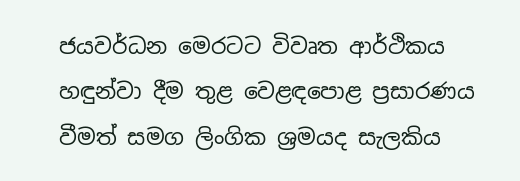ජයවර්ධන මෙරටට විවෘත ආර්ථිකය හඳුන්වා දීම තුළ වෙළඳපොළ ප්‍රසාරණය වීමත් සමග ලිංගික ශ්‍රමයද සැලකිය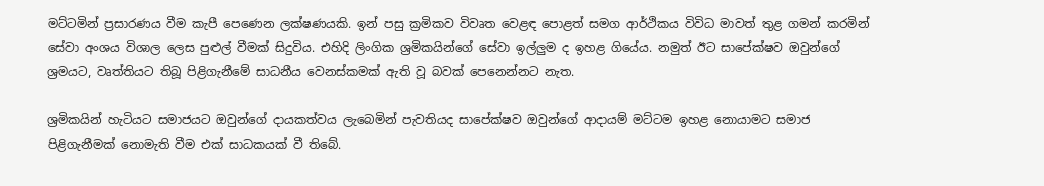මට්ටමින් ප්‍රසාරණය වීම කැපී පෙණෙන ලක්ෂණයකි. ඉන් පසු ක්‍රමිකව විවෘත වෙළඳ පොළත් සමග ආර්ථිකය විවිධ මාවත් තුළ ගමන් කරමින් සේවා අංශය විශාල ලෙස පුළුල් වීමක් සිදුවිය. එහිදි ලිංගික ශ්‍රමිකයින්ගේ සේවා ඉල්ලුම ද ඉහළ ගියේය. නමුත් ඊට සාපේක්ෂව ඔවුන්ගේ ශ්‍රමයට, වෘත්තියට තිබූ පිළිගැනීමේ සාධනීය වෙනස්කමක් ඇති වූ බවක් පෙනෙන්නට නැත.

ශ්‍රමිකයින් හැටියට සමාජයට ඔවුන්ගේ දායකත්වය ලැබෙමින් පැවතියද සාපේක්ෂව ඔවුන්ගේ ආදායම් මට්ටම ඉහළ නොයාමට සමාජ පිළිගැනීමක් නොමැති වීම එක් සාධකයක් වී තිබේ.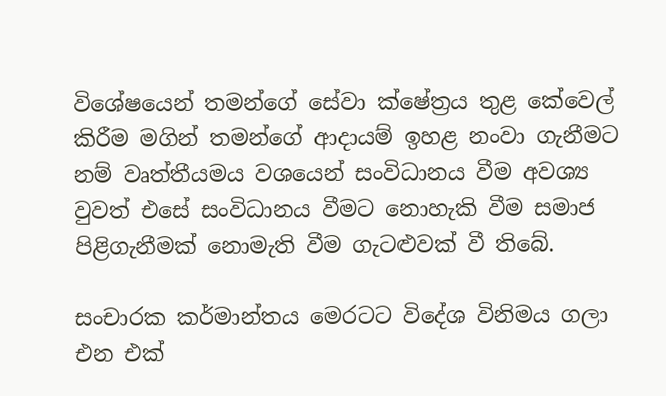විශේෂයෙන් තමන්ගේ සේවා ක්ෂේත්‍රය තුළ කේවෙල් කිරීම මගින් තමන්ගේ ආදායම් ඉහළ නංවා ගැනීමට නම් වෘත්තීයමය වශයෙන් සංවිධානය වීම අවශ්‍ය වුවත් එසේ සංවිධානය වීමට නොහැකි වීම සමාජ පිළිගැනීමක් නොමැති වීම ගැටළුවක් වී තිබේ.

සංචාරක කර්මාන්තය මෙරටට විදේශ විනිමය ගලා එන එක්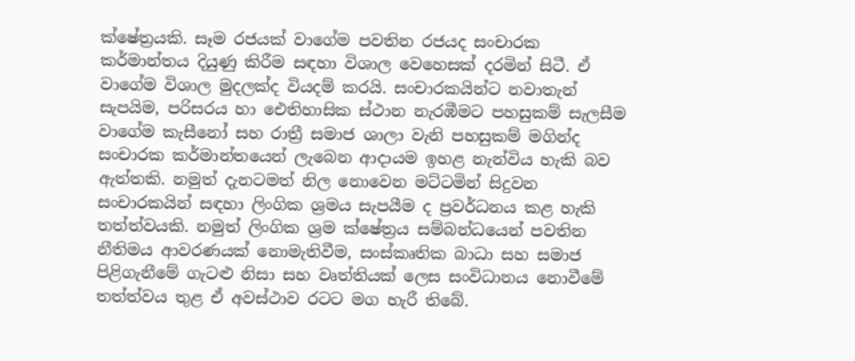ක්ෂේත්‍රයකි. සෑම රජයක් වාගේම පවතින රජයද සංචාරක කර්මාන්තය දියුණු කිරීම සඳහා විශාල වෙහෙසක් දරමින් සිටී. ඒ වාගේම විශාල මුදලක්ද වියදම් කරයි. සංචාරකයින්ට නවාතැන් සැපයිම, පරිසරය හා ඓතිහාසික ස්ථාන නැරඹීමට පහසුකම් සැලසීම වාගේම කැසීනෝ සහ රාත්‍රී සමාජ ශාලා වැනි පහසුකම් මගින්ද සංචාරක කර්මාන්තයෙන් ලැබෙන ආදායම ඉහළ නැන්විය හැකි බව ඇත්තකි. නමුත් දැනටමත් නිල නොවෙන මට්ටමින් සිදුවන සංචාරකයින් සඳහා ලිංගික ශ්‍රමය සැපයීම ද ප්‍රවර්ධනය කළ හැකි තත්ත්වයකි. නමුත් ලිංගික ශ්‍රම ක්ෂේත්‍රය සම්බන්ධයෙන් පවතින නීතිමය ආවරණයක් නොමැතිවීම, සංස්කෘතික බාධා සහ සමාජ පිළිගැනීමේ ගැටළු නිසා සහ වෘත්තියක් ලෙස සංවිධානය නොවීමේ තත්ත්වය තුළ ඒ අවස්ථාව රටට මග හැරී තිබේ.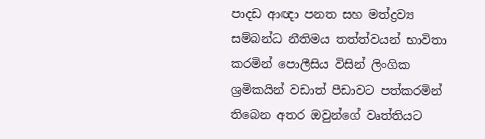පාදඩ ආඥා පනත සහ මත්ද්‍රව්‍ය සම්බන්ධ නීතිමය තත්ත්වයන් භාවිතා කරමින් පොලීසිය විසින් ලිංගික ශ්‍රමිකයින් වඩාත් පීඩාවට පත්කරමින් තිබෙන අතර ඔවුන්ගේ වෘත්තියට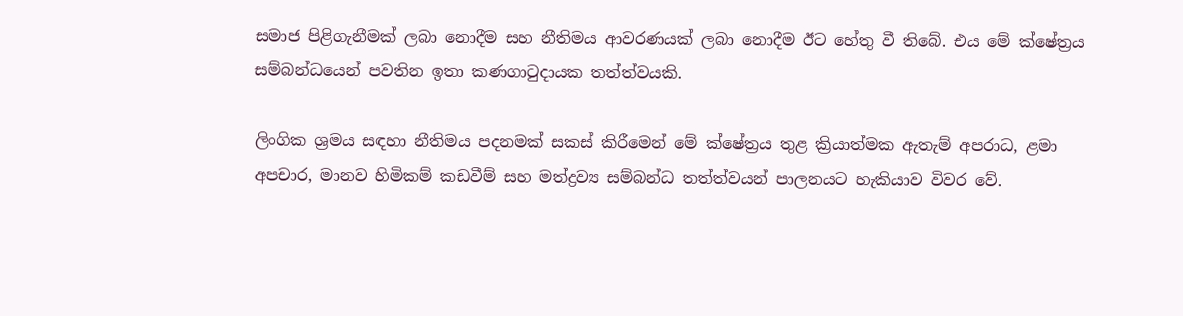සමාජ පිළිගැනීමක් ලබා නොදීම සහ නීතිමය ආවරණයක් ලබා නොදීම ඊට හේතු වී තිබේ. එය මේ ක්ෂේත්‍රය සම්බන්ධයෙන් පවතින ඉතා කණගාටුදායක තත්ත්වයකි.

ලිංගික ශ්‍රමය සඳහා නීතිමය පදනමක් සකස් කිරීමෙන් මේ ක්ෂේත්‍රය තුළ ක්‍රියාත්මක ඇතැම් අපරාධ, ළමා අපචාර, මානව හිමිකම් කඩවීම් සහ මත්ද්‍රව්‍ය සම්බන්ධ තත්ත්වයන් පාලනයට හැකියාව විවර වේ.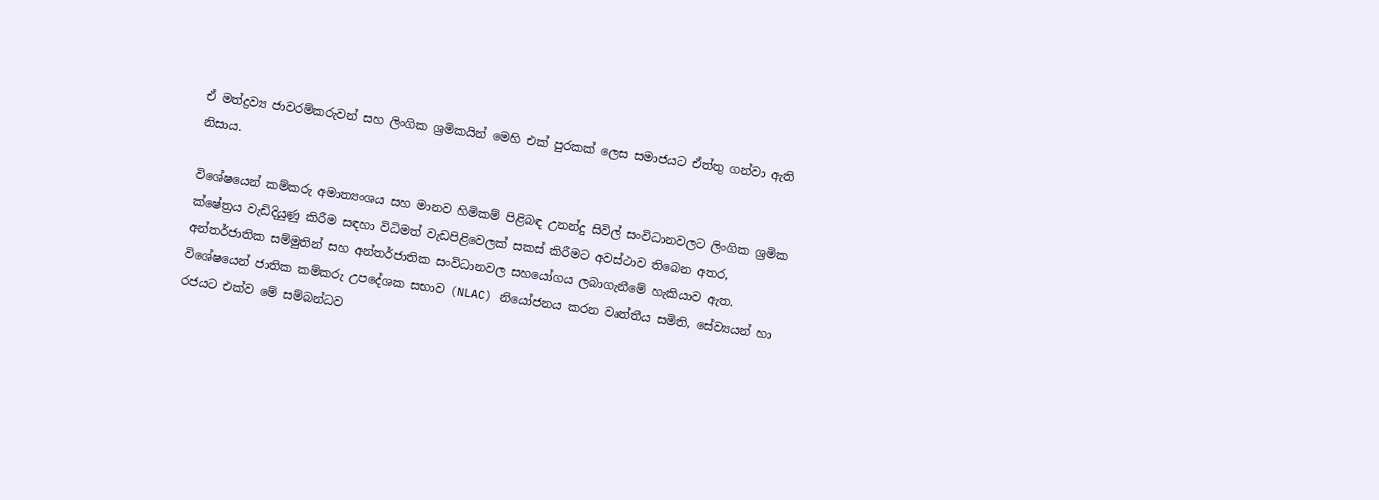ඒ මත්ද්‍රව්‍ය ජාවරම්කරුවන් සහ ලිංගික ශ්‍රමිකයින් මෙහි එක් පුරකක් ලෙස සමාජයට ඒත්තු ගන්වා ඇති නිසාය.

විශේෂයෙන් කම්කරු අමාත්‍යංශය සහ මානව හිමිකම් පිළිබඳ උනන්දු සිවිල් සංවිධානවලට ලිංගික ශ්‍රමික ක්ෂේත්‍රය වැඩිදියුණු කිරීම සඳහා විධිමත් වැඩපිළිවෙලක් සකස් කිරීමට අවස්ථාව තිබෙන අතර, අන්තර්ජාතික සම්මුතින් සහ අන්තර්ජාතික සංවිධානවල සහයෝගය ලබාගැනීමේ හැකියාව ඇත.  විශේෂයෙන් ජාතික කම්කරු උපදේශක සභාව (NLAC) නියෝජනය කරන වෘත්තීය සමිති, සේව්‍යයන් හා රජයට එක්ව මේ සම්බන්ධව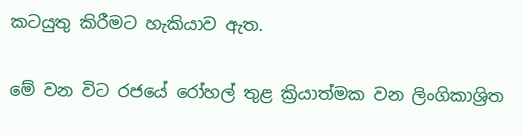කටයුතු කිරීමට හැකියාව ඇත.

මේ වන විට රජයේ රෝහල් තුළ ක්‍රියාත්මක වන ලිංගිකාශ්‍රිත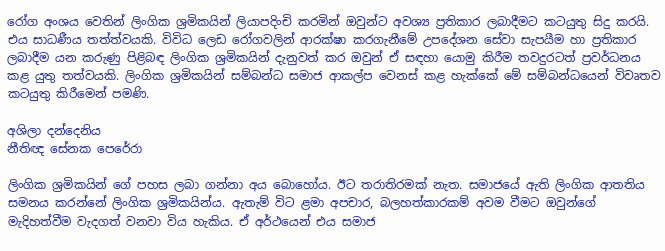රෝග අංශය වෙතින් ලිංගික ශ්‍රමිකයින් ලියාපදිංචි කරමින් ඔවුන්ට අවශ්‍ය ප්‍රතිකාර ලබාදීමට කටයුතු සිදු කරයි. එය සාධණීය තත්ත්වයකි. විවිධ ලෙඩ රෝගවලින් ආරක්ෂා කරගැනීමේ උපදේශන සේවා සැපයීම හා ප්‍රතිකාර ලබාදීම යන කරුණු පිළිබඳ ලිංගික ශ්‍රමිකයින් දැනුවත් කර ඔවුන් ඒ සඳහා යොමු කිරීම තවදුරටත් ප්‍රවර්ධනය කළ යුතු තත්වයකි. ලිංගික ශ්‍රමිකයින් සම්බන්ධ සමාජ ආකල්ප වෙනස් කළ හැක්කේ මේ සම්බන්ධයෙන් විවෘතව කටයුතු කිරීමෙන් පමණි.

අශිලා දන්දෙනිය
නීතිඥ සේනක පෙරේරා

ලිංගික ශ්‍රමිකයින් ගේ පහස ලබා ගන්නා අය බොහෝය. ඊට තරාතිරමක් නැත. සමාජයේ ඇති ලිංගික ආතතිය සමනය කරන්නේ ලිංගික ශ්‍රමිකයින්ය. ඇතැම් විට ළමා අපචාර, බලහත්කාරකම් අවම වීමට ඔවුන්ගේ මැදිහත්වීම වැදගත් වනවා විය හැකිය. ඒ අර්ථයෙන් එය සමාජ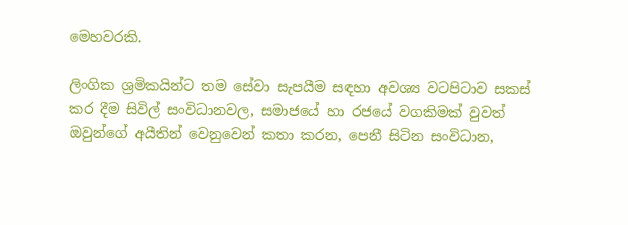මෙහවරකි.

ලිංගික ශ්‍රමිකයින්ට තම සේවා සැපයීම සඳහා අවශ්‍ය වටපිටාව සකස් කර දීම සිවිල් සංවිධානවල, සමාජයේ හා රජයේ වගකිමක් වුවත් ඔවුන්ගේ අයීතින් වෙනුවෙන් කතා කරන, පෙනී සිටින සංවිධාන,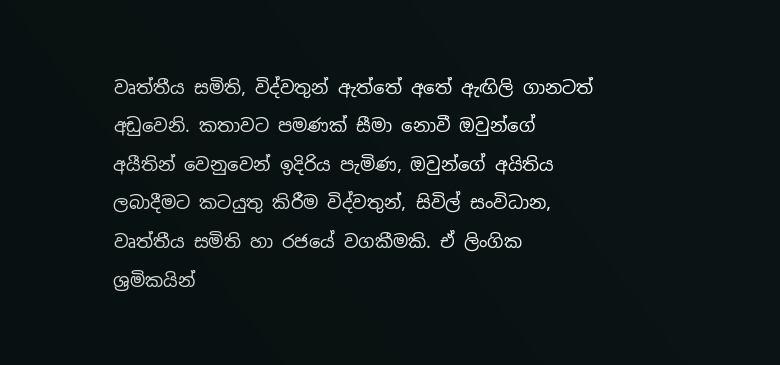වෘත්තීය සමිති, විද්වතුන් ඇත්තේ අතේ ඇඟිලි ගානටත් අඩුවෙනි. කතාවට පමණක් සීමා නොවී ඔවුන්ගේ අයීතින් වෙනුවෙන් ඉදිරිය පැමිණ, ඔවුන්ගේ අයිතිය ලබාදීමට කටයුතු කිරීම විද්වතුන්, සිවිල් සංවිධාන, වෘත්තීය සමිති හා රජයේ වගකීමකි. ඒ ලිංගික ශ්‍රමිකයින්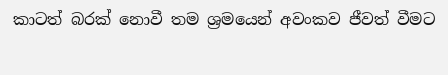කාටත් බරක් නොවී තම ශ්‍රමයෙන් අවංකව ජීවත් වීමට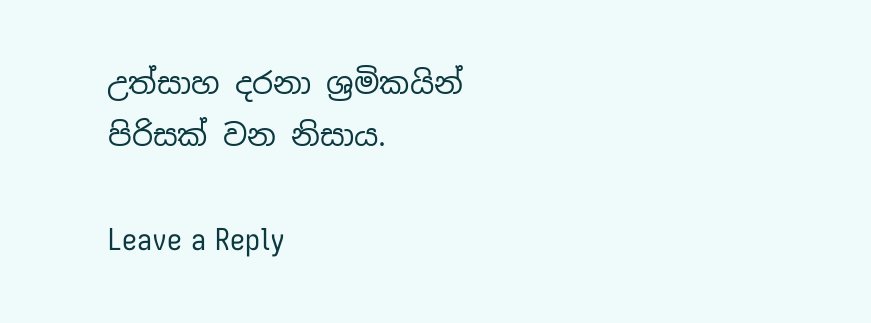උත්සාහ දරනා ශ්‍රමිකයින් පිරිසක් වන නිසාය.

Leave a Reply